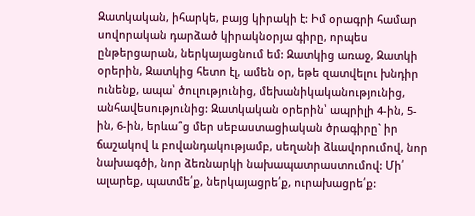Զատկական, իհարկե, բայց կիրակի է: Իմ օրագրի համար սովորական դարձած կիրակնօրյա գիրը, որպես ընթերցարան, ներկայացնում եմ: Զատկից առաջ, Զատկի օրերին, Զատկից հետո էլ, ամեն օր, եթե զատվելու խնդիր ունենք, ապա՝ ծուլությունից, մեխանիկականությունից, անհավեսությունից: Զատկական օրերին՝ ապրիլի 4-ին, 5-ին, 6-ին, երևա՞ց մեր սեբաստացիական ծրագիրը` իր ճաշակով և բովանդակությամբ, սեղանի ձևավորումով, նոր նախագծի, նոր ձեռնարկի նախապատրաստումով: Մի՛ ալարեք, պատմե՛ք, ներկայացրե՛ք, ուրախացրե՛ք: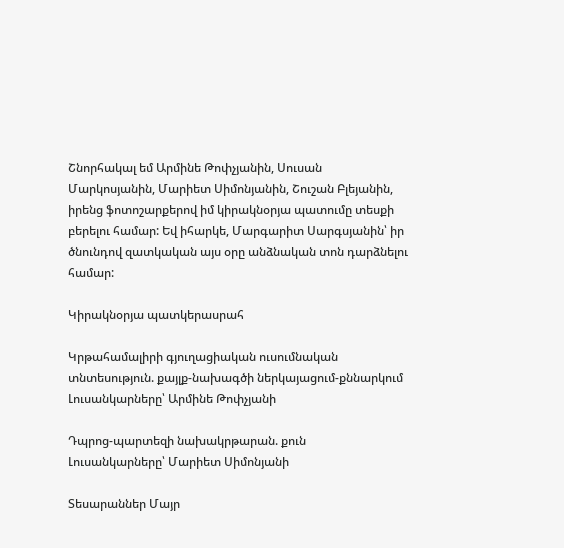Շնորհակալ եմ Արմինե Թոփչյանին, Սուսան Մարկոսյանին, Մարիետ Սիմոնյանին, Շուշան Բլեյանին, իրենց ֆոտոշարքերով իմ կիրակնօրյա պատումը տեսքի բերելու համար: Եվ իհարկե, Մարգարիտ Սարգսյանին՝ իր ծնունդով զատկական այս օրը անձնական տոն դարձնելու համար:

Կիրակնօրյա պատկերասրահ

Կրթահամալիրի գյուղացիական ուսումնական տնտեսություն. քայլք-նախագծի ներկայացում-քննարկում
Լուսանկարները՝ Արմինե Թոփչյանի

Դպրոց-պարտեզի նախակրթարան. քուն
Լուսանկարները՝ Մարիետ Սիմոնյանի

Տեսարաններ Մայր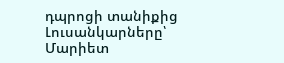դպրոցի տանիքից
Լուսանկարները՝ Մարիետ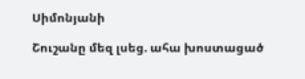Սիմոնյանի

Շուշանը մեզ լսեց. ահա խոստացած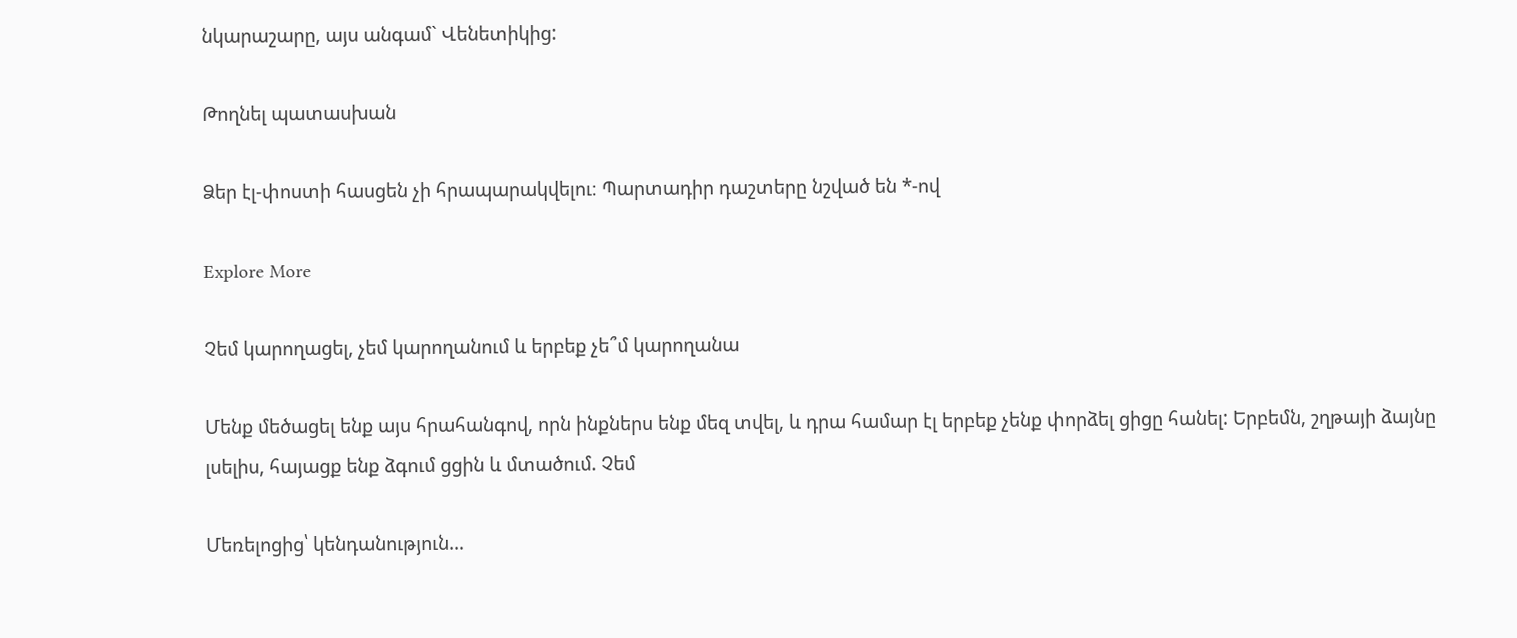նկարաշարը, այս անգամ` Վենետիկից:

Թողնել պատասխան

Ձեր էլ-փոստի հասցեն չի հրապարակվելու։ Պարտադիր դաշտերը նշված են *-ով

Explore More

Չեմ կարողացել, չեմ կարողանում և երբեք չե՞մ կարողանա

Մենք մեծացել ենք այս հրահանգով, որն ինքներս ենք մեզ տվել, և դրա համար էլ երբեք չենք փորձել ցիցը հանել: Երբեմն, շղթայի ձայնը լսելիս, հայացք ենք ձգում ցցին և մտածում. Չեմ

Մեռելոցից՝ կենդանություն…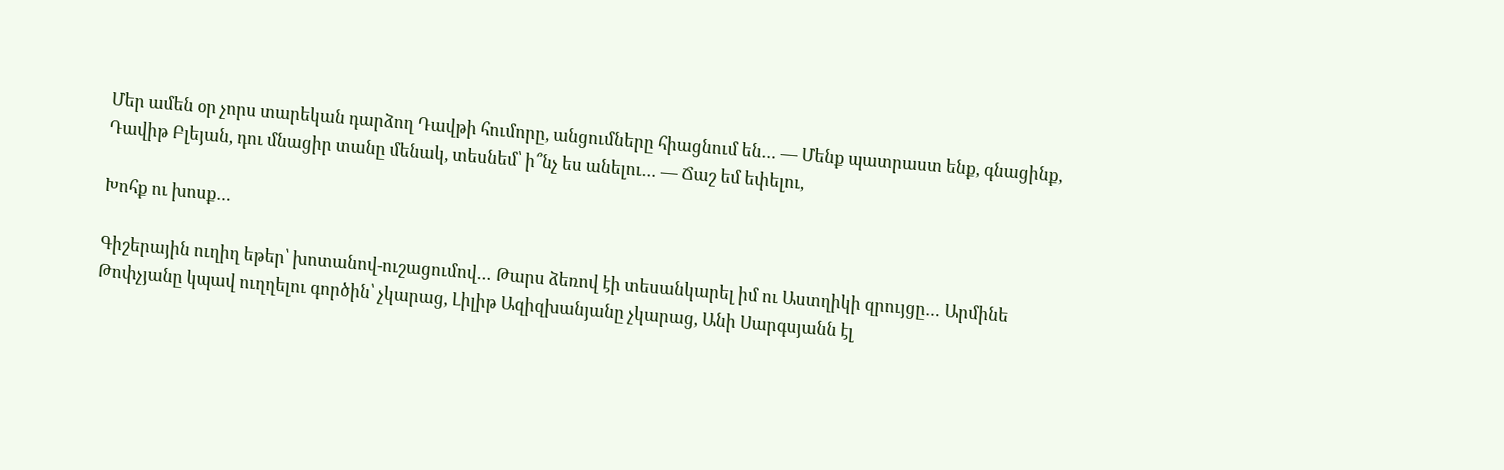Մեր ամեն օր չորս տարեկան դարձող Դավթի հումորը, անցումները հիացնում են… — Մենք պատրաստ ենք, գնացինք, Դավիթ Բլեյան, դու մնացիր տանը մենակ, տեսնեմ՝ ի՞նչ ես անելու… — Ճաշ եմ եփելու,

Խոհք ու խոսք…

Գիշերային ուղիղ եթեր՝ խոտանով-ուշացումով… Թարս ձեռով էի տեսանկարել իմ ու Աստղիկի զրույցը… Արմինե Թոփչյանը կպավ ուղղելու գործին՝ չկարաց, Լիլիթ Ազիզխանյանը չկարաց, Անի Սարգսյանն էլ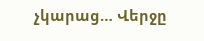չկարաց… Վերջը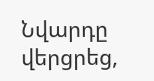Նվարդը վերցրեց,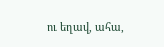ու եղավ, ահա,